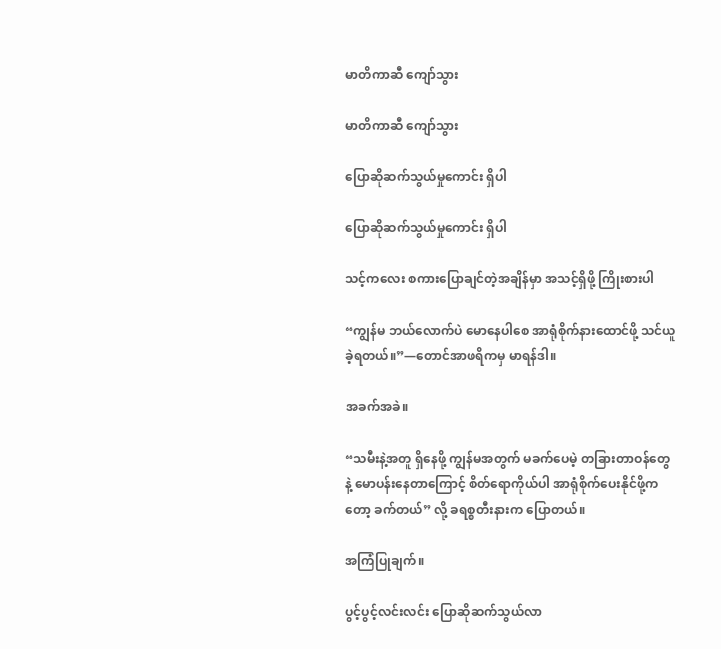မာတိကာဆီ ကျော်သွား

မာတိကာဆီ ကျော်သွား

ပြောဆိုဆက်သွယ်မှုကောင်း ရှိပါ

ပြောဆိုဆက်သွယ်မှုကောင်း ရှိပါ

သင့်ကလေး စကားပြောချင်တဲ့အချိန်မှာ အသင့်ရှိဖို့ ကြိုးစားပါ

“ကျွန်မ ဘယ်လောက်ပဲ မောနေပါစေ အာရုံစိုက်နားထောင်ဖို့ သင်ယူခဲ့ရတယ်။”—တောင်အာဖရိကမှ မာရန်ဒါ။

အခက်အခဲ။

“သမီးနဲ့အတူ ရှိနေဖို့ ကျွန်မအတွက် မခက်ပေမဲ့ တခြားတာဝန်တွေနဲ့ မောပန်းနေတာကြောင့် စိတ်ရောကိုယ်ပါ အာရုံစိုက်ပေးနိုင်ဖို့ကတော့ ခက်တယ်” လို့ ခရစ္စတီးနားက ပြောတယ်။

အကြံပြုချက်။

ပွင့်ပွင့်လင်းလင်း ပြောဆိုဆက်သွယ်လာ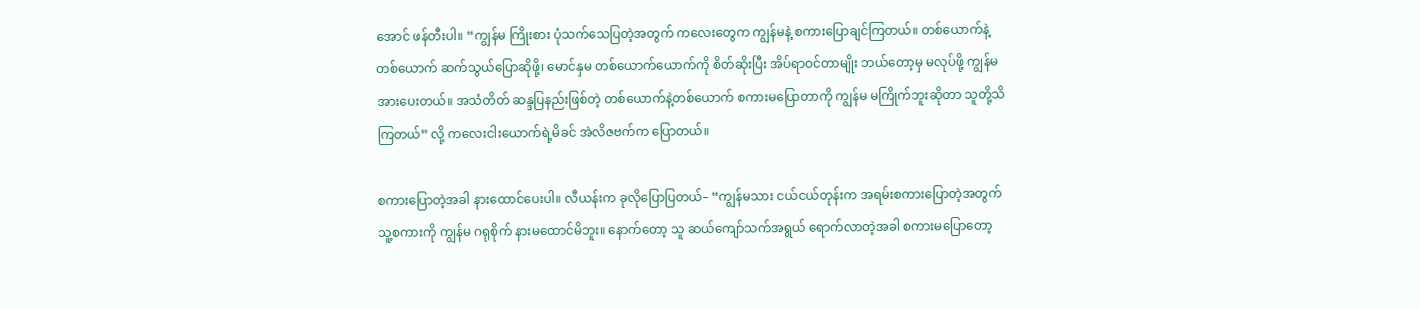အောင် ဖန်တီးပါ။ “ကျွန်မ ကြိုးစား ပုံသက်သေပြတဲ့အတွက် ကလေးတွေက ကျွန်မနဲ့ စကားပြောချင်ကြတယ်။ တစ်ယောက်နဲ့တစ်ယောက် ဆက်သွယ်ပြောဆိုဖို့၊ မောင်နှမ တစ်ယောက်ယောက်ကို စိတ်ဆိုးပြီး အိပ်ရာဝင်တာမျိုး ဘယ်တော့မှ မလုပ်ဖို့ ကျွန်မ အားပေးတယ်။ အသံတိတ် ဆန္ဒပြနည်းဖြစ်တဲ့ တစ်ယောက်နဲ့တစ်ယောက် စကားမပြောတာကို ကျွန်မ မကြိုက်ဘူးဆိုတာ သူတို့သိကြတယ်” လို့ ကလေးငါးယောက်ရဲ့မိခင် အဲလိဇဗက်က ပြောတယ်။

စကားပြောတဲ့အခါ နားထောင်ပေးပါ။ လီယန်းက ခုလိုပြောပြတယ်– “ကျွန်မသား ငယ်ငယ်တုန်းက အရမ်းစကားပြောတဲ့အတွက် သူ့စကားကို ကျွန်မ ဂရုစိုက် နားမထောင်မိဘူး။ နောက်တော့ သူ ဆယ်ကျော်သက်အရွယ် ရောက်လာတဲ့အခါ စကားမပြောတော့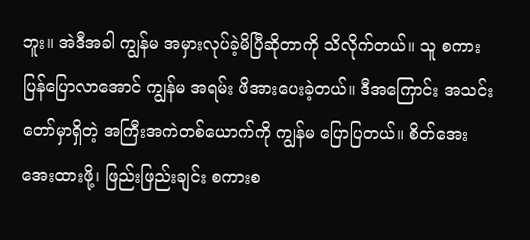ဘူး။ အဲဒီအခါ ကျွန်မ အမှားလုပ်ခဲ့မိပြီဆိုတာကို သိလိုက်တယ်။ သူ စကားပြန်ပြောလာအောင် ကျွန်မ အရမ်း ဖိအားပေးခဲ့တယ်။ ဒီအကြောင်း အသင်းတော်မှာရှိတဲ့ အကြီးအကဲတစ်ယောက်ကို ကျွန်မ ပြောပြတယ်။ စိတ်အေးအေးထားဖို့၊ ဖြည်းဖြည်းချင်း စကားစ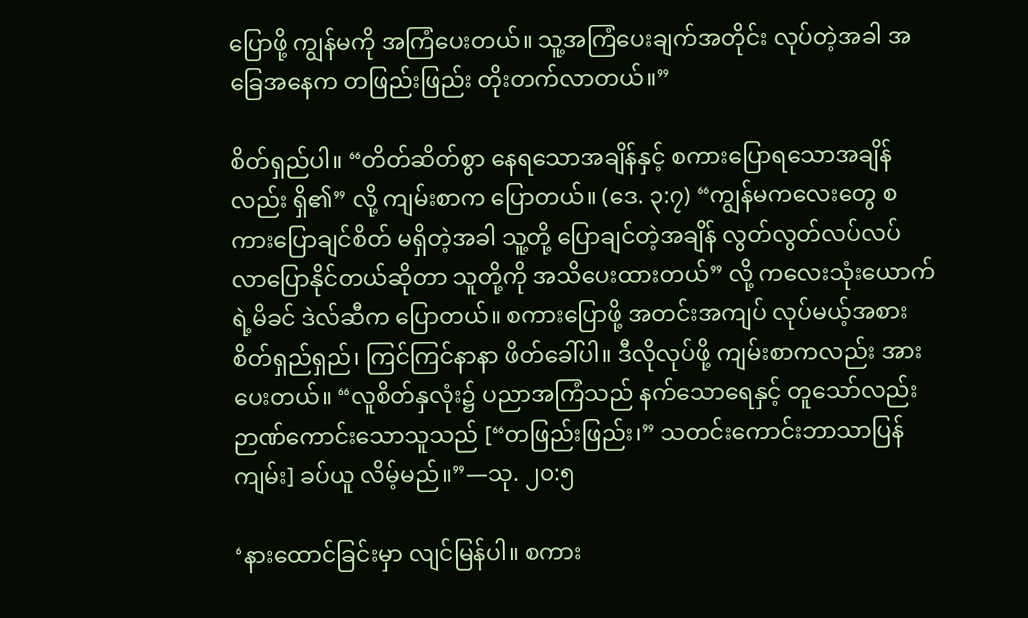ပြောဖို့ ကျွန်မကို အကြံပေးတယ်။ သူ့အကြံပေးချက်အတိုင်း လုပ်တဲ့အခါ အခြေအနေက တဖြည်းဖြည်း တိုးတက်လာတယ်။”

စိတ်ရှည်ပါ။ “တိတ်ဆိတ်စွာ နေရသောအချိန်နှင့် စကားပြောရသောအချိန်လည်း ရှိ၏” လို့ ကျမ်းစာက ပြောတယ်။ (ဒေ. ၃:၇) “ကျွန်မကလေးတွေ စကားပြောချင်စိတ် မရှိတဲ့အခါ သူ့တို့ ပြောချင်တဲ့အချိန် လွတ်လွတ်လပ်လပ် လာပြောနိုင်တယ်ဆိုတာ သူတို့ကို အသိပေးထားတယ်” လို့ ကလေးသုံးယောက်ရဲ့မိခင် ဒဲလ်ဆီက ပြောတယ်။ စကားပြောဖို့ အတင်းအကျပ် လုပ်မယ့်အစား စိတ်ရှည်ရှည်၊ ကြင်ကြင်နာနာ ဖိတ်ခေါ်ပါ။ ဒီလိုလုပ်ဖို့ ကျမ်းစာကလည်း အားပေးတယ်။ “လူစိတ်နှလုံး၌ ပညာအကြံသည် နက်သောရေနှင့် တူသော်လည်း ဉာဏ်ကောင်းသောသူသည် [“တဖြည်းဖြည်း၊” သတင်းကောင်းဘာသာပြန်ကျမ်း] ခပ်ယူ လိမ့်မည်။”—သု. ၂၀:၅

‘နားထောင်ခြင်းမှာ လျင်မြန်ပါ။ စကား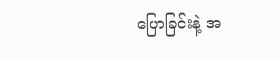ပြောခြင်းနဲ့ အ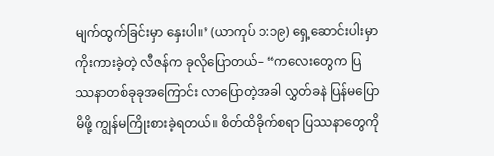မျက်ထွက်ခြင်းမှာ နှေးပါ။’ (ယာကုပ် ၁:၁၉) ရှေ့ဆောင်းပါးမှာ ကိုးကားခဲ့တဲ့ လီဇန်က ခုလိုပြောတယ်– “ကလေးတွေက ပြဿနာတစ်ခုခုအကြောင်း လာပြောတဲ့အခါ လွှတ်ခနဲ ပြန်မပြောမိဖို့ ကျွန်မကြိုးစားခဲ့ရတယ်။ စိတ်ထိခိုက်စရာ ပြဿနာတွေကို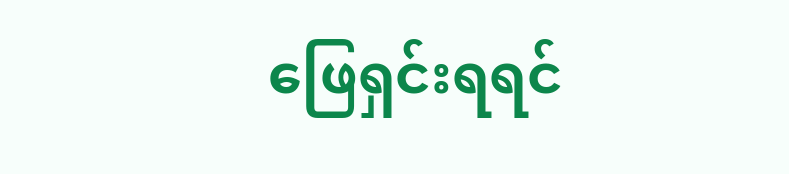ဖြေရှင်းရရင်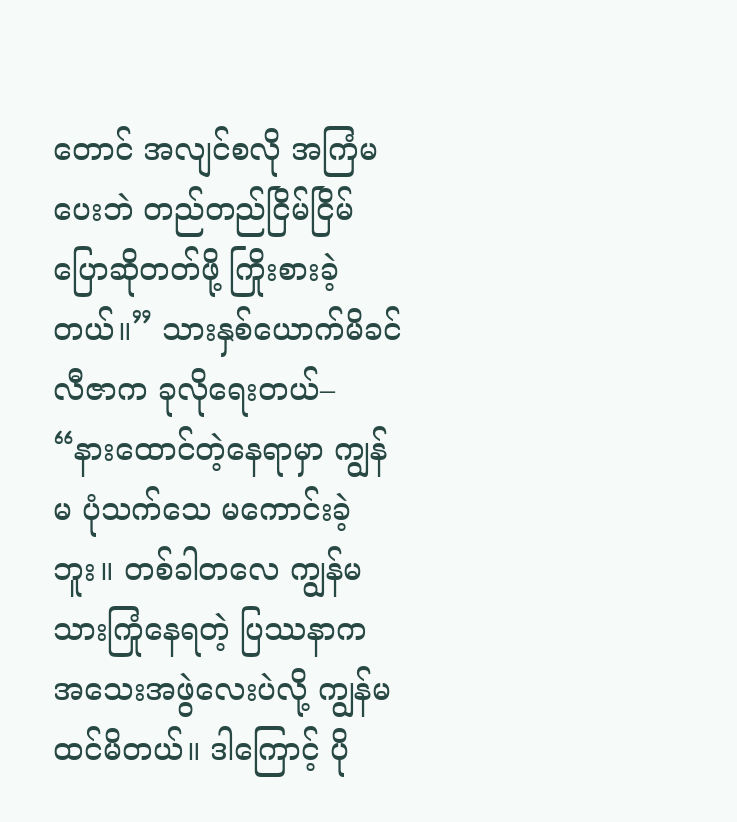တောင် အလျင်စလို အကြံမပေးဘဲ တည်တည်ငြိမ်ငြိမ် ပြောဆိုတတ်ဖို့ ကြိုးစားခဲ့တယ်။” သားနှစ်ယောက်မိခင် လီဇာက ခုလိုရေးတယ်– “နားထောင်တဲ့နေရာမှာ ကျွန်မ ပုံသက်သေ မကောင်းခဲ့ဘူး။ တစ်ခါတလေ ကျွန်မသားကြုံနေရတဲ့ ပြဿနာက အသေးအဖွဲလေးပဲလို့ ကျွန်မထင်မိတယ်။ ဒါကြောင့် ပို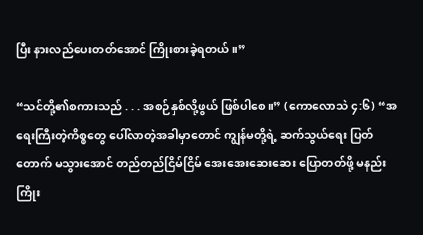ပြီး နားလည်ပေးတတ်အောင် ကြိုးစားခဲ့ရတယ်။”

“သင်တို့၏စကားသည် . . . အစဉ်နှစ်လို့ဖွယ် ဖြစ်ပါစေ။” (ကောလောသဲ ၄:၆) “အရေးကြီးတဲ့ကိစ္စတွေ ပေါ်လာတဲ့အခါမှာတောင် ကျွန်မတို့ရဲ့ ဆက်သွယ်ရေး ပြတ်တောက် မသွားအောင် တည်တည်ငြိမ်ငြိမ် အေးအေးဆေးဆေး ပြောတတ်ဖို့ မနည်းကြိုး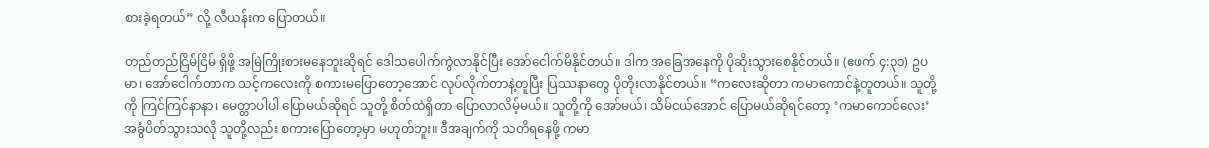စားခဲ့ရတယ်” လို့ လီယန်းက ပြောတယ်။

တည်တည်ငြိမ်ငြိမ် ရှိဖို့ အမြဲကြိုးစားမနေဘူးဆိုရင် ဒေါသပေါက်ကွဲလာနိုင်ပြီး အော်ငေါက်မိနိုင်တယ်။ ဒါက အခြေအနေကို ပိုဆိုးသွားစေနိုင်တယ်။ (ဧဖက် ၄:၃၁) ဥပမာ၊ အော်ငေါက်တာက သင့်ကလေးကို စကားမပြောတော့အောင် လုပ်လိုက်တာနဲ့တူပြီး ပြဿနာတွေ ပိုတိုးလာနိုင်တယ်။ “ကလေးဆိုတာ ကမာကောင်နဲ့တူတယ်။ သူတို့ကို ကြင်ကြင်နာနာ၊ မေတ္တာပါပါ ပြောမယ်ဆိုရင် သူတို့ စိတ်ထဲရှိတာ ပြောလာလိမ့်မယ်။ သူတို့ကို အော်မယ်၊ သိမ်ငယ်အောင် ပြောမယ်ဆိုရင်တော့ ‘ကမာကောင်လေး’ အခွံပိတ်သွားသလို သူတို့လည်း စကားပြောတော့မှာ မဟုတ်ဘူး။ ဒီအချက်ကို သတိရနေဖို့ ကမာ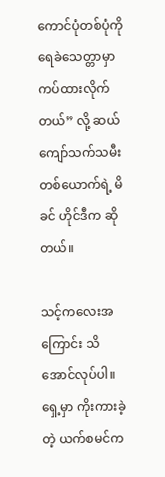ကောင်ပုံတစ်ပုံကို ရေခဲသေတ္တာမှာ ကပ်ထားလိုက်တယ်” လို့ ဆယ်ကျော်သက်သမီးတစ်ယောက်ရဲ့ မိခင် ဟိုင်ဒီက ဆိုတယ်။

သင့်ကလေးအကြောင်း သိအောင်လုပ်ပါ။ ရှေ့မှာ ကိုးကားခဲ့တဲ့ ယက်စမင်က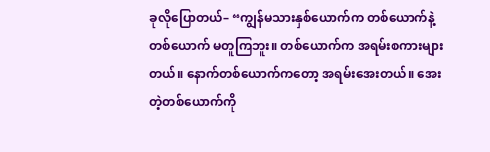ခုလိုပြောတယ်– “ကျွန်မသားနှစ်ယောက်က တစ်ယောက်နဲ့တစ်ယောက် မတူကြဘူး။ တစ်ယောက်က အရမ်းစကားများတယ်။ နောက်တစ်ယောက်ကတော့ အရမ်းအေးတယ်။ အေးတဲ့တစ်ယောက်ကို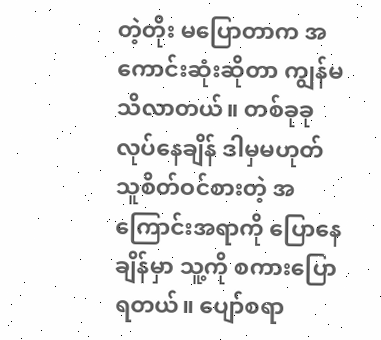တဲ့တိုး မပြောတာက အကောင်းဆုံးဆိုတာ ကျွန်မ သိလာတယ်။ တစ်ခုခုလုပ်နေချိန် ဒါမှမဟုတ် သူစိတ်ဝင်စားတဲ့ အကြောင်းအရာကို ပြောနေချိန်မှာ သူ့ကို စကားပြောရတယ်။ ပျော်စရာ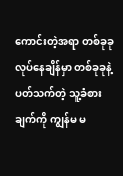ကောင်းတဲ့အရာ တစ်ခုခုလုပ်နေချိန်မှာ တစ်ခုခုနဲ့ ပတ်သက်တဲ့ သူ့ခံစားချက်ကို ကျွန်မ မ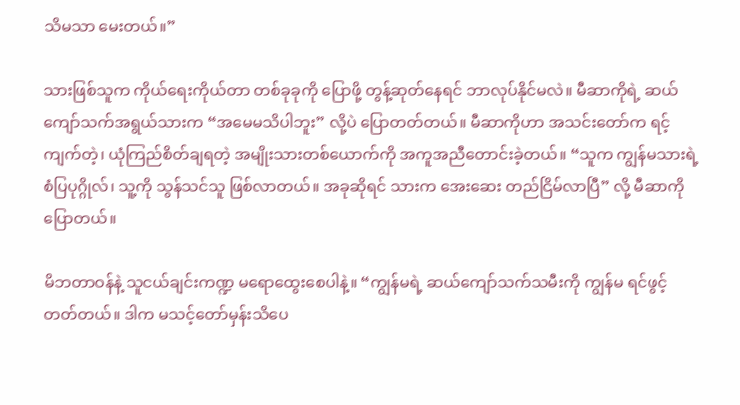သိမသာ မေးတယ်။”

သားဖြစ်သူက ကိုယ်ရေးကိုယ်တာ တစ်ခုခုကို ပြောဖို့ တွန့်ဆုတ်နေရင် ဘာလုပ်နိုင်မလဲ။ မီဆာကိုရဲ့ ဆယ်ကျော်သက်အရွယ်သားက “အမေမသိပါဘူး” လို့ပဲ ပြောတတ်တယ်။ မီဆာကိုဟာ အသင်းတော်က ရင့်ကျက်တဲ့၊ ယုံကြည်စိတ်ချရတဲ့ အမျိုးသားတစ်ယောက်ကို အကူအညီတောင်းခဲ့တယ်။ “သူက ကျွန်မသားရဲ့ စံပြပုဂ္ဂိုလ်၊ သူ့ကို သွန်သင်သူ ဖြစ်လာတယ်။ အခုဆိုရင် သားက အေးဆေး တည်ငြိမ်လာပြီ” လို့ မီဆာကို ပြောတယ်။

မိဘတာဝန်နဲ့ သူငယ်ချင်းကဏ္ဍ မရောထွေးစေပါနဲ့။ “ကျွန်မရဲ့ ဆယ်ကျော်သက်သမီးကို ကျွန်မ ရင်ဖွင့်တတ်တယ်။ ဒါက မသင့်တော်မှန်းသိပေ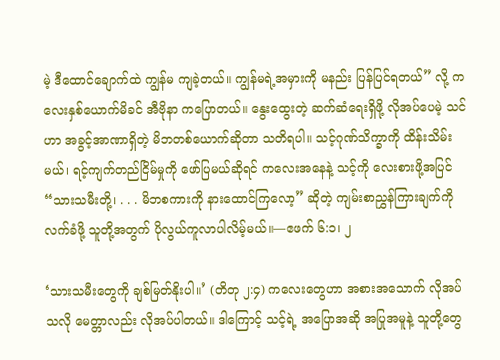မဲ့ ဒီထောင်ချောက်ထဲ ကျွန်မ ကျခဲ့တယ်။ ကျွန်မရဲ့အမှားကို မနည်း ပြန်ပြင်ရတယ်” လို့ ကလေးနှစ်ယောက်မိခင် အီဗိုနာ ကပြောတယ်။ နွေးထွေးတဲ့ ဆက်ဆံရေးရှိဖို့ လိုအပ်ပေမဲ့ သင်ဟာ အခွင့်အာဏာရှိတဲ့ မိဘတစ်ယောက်ဆိုတာ သတိရပါ။ သင့်ဂုဏ်သိက္ခာကို ထိန်းသိမ်းမယ်၊ ရင့်ကျက်တည်ငြိမ်မှုကို ဖော်ပြမယ်ဆိုရင် ကလေးအနေနဲ့ သင့်ကို လေးစားဖို့အပြင် “သားသမီးတို့၊ . . . မိဘစကားကို နားထောင်ကြလော့” ဆိုတဲ့ ကျမ်းစာညွှန်ကြားချက်ကို လက်ခံဖို့ သူတို့အတွက် ပိုလွယ်ကူလာပါလိမ့်မယ်။—ဧဖက် ၆:၁၊ ၂

‘သားသမီးတွေကို ချစ်မြတ်နိုးပါ။’ (တိတု ၂:၄) ကလေးတွေဟာ အစားအသောက် လိုအပ်သလို မေတ္တာလည်း လိုအပ်ပါတယ်။ ဒါကြောင့် သင့်ရဲ့ အပြောအဆို အပြုအမူနဲ့ သူတို့တွေ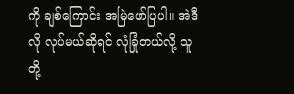ကို ချစ်ကြောင်း အမြဲဖော်ပြပါ။ အဲဒီလို လုပ်မယ်ဆိုရင် လုံခြုံတယ်လို့ သူတို့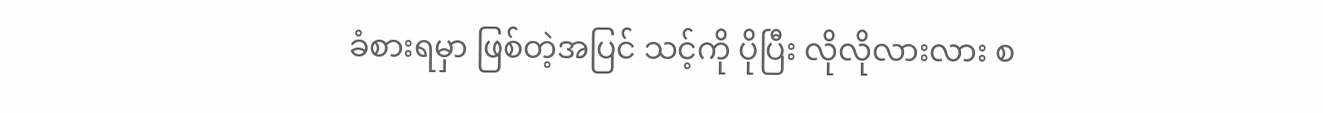ခံစားရမှာ ဖြစ်တဲ့အပြင် သင့်ကို ပိုပြီး လိုလိုလားလား စ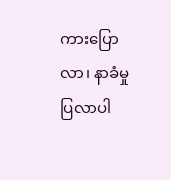ကားပြောလာ၊ နာခံမှု ပြလာပါ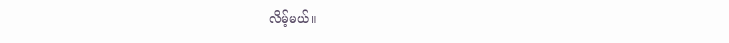လိမ့်မယ်။